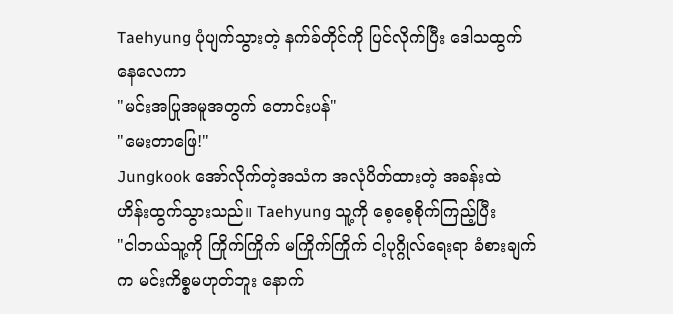Taehyung ပုံပျက်သွားတဲ့ နက်ခ်တိုင်ကို ပြင်လိုက်ပြီး ဒေါသထွက်နေလေကာ
"မင်းအပြုအမူအတွက် တောင်းပန်"
"မေးတာဖြေ!"
Jungkook အော်လိုက်တဲ့အသံက အလုံပိတ်ထားတဲ့ အခန်းထဲ ဟိန်းထွက်သွားသည်။ Taehyung သူ့ကို စေ့စေ့စိုက်ကြည့်ပြီး
"ငါဘယ်သူ့ကို ကြိုက်ကြိုက် မကြိုက်ကြိုက် ငါ့ပုဂ္ဂိုလ်ရေးရာ ခံစားချက်က မင်းကိစ္စမဟုတ်ဘူး နောက်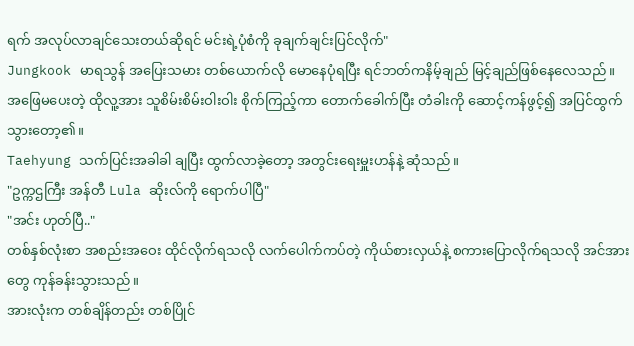ရက် အလုပ်လာချင်သေးတယ်ဆိုရင် မင်းရဲ့ပုံစံကို ခုချက်ချင်းပြင်လိုက်"
Jungkook မာရသွန် အပြေးသမား တစ်ယောက်လို မောနေပုံရပြီး ရင်ဘတ်ကနိမ့်ချည် မြင့်ချည်ဖြစ်နေလေသည်။ အဖြေမပေးတဲ့ ထိုလူ့အား သူစိမ်းစိမ်းဝါးဝါး စိုက်ကြည့်ကာ တောက်ခေါက်ပြီး တံခါးကို ဆောင့်ကန်ဖွင့်၍ အပြင်ထွက်သွားတော့၏။
Taehyung သက်ပြင်းအခါခါ ချပြီး ထွက်လာခဲ့တော့ အတွင်းရေးမှူးဟန်နဲ့ ဆုံသည်။
"ဥက္ကဌကြီး အန်တီ Lula ဆိုးလ်ကို ရောက်ပါပြီ"
"အင်း ဟုတ်ပြီ.."
တစ်နှစ်လုံးစာ အစည်းအဝေး ထိုင်လိုက်ရသလို လက်ပေါက်ကပ်တဲ့ ကိုယ်စားလှယ်နဲ့ စကားပြောလိုက်ရသလို အင်အားတွေ ကုန်ခန်းသွားသည်။
အားလုံးက တစ်ချိန်တည်း တစ်ပြိုင်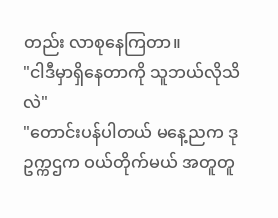တည်း လာစုနေကြတာ။
"ငါဒီမှာရှိနေတာကို သူဘယ်လိုသိလဲ"
"တောင်းပန်ပါတယ် မနေ့ညက ဒုဥက္ကဌက ဝယ်တိုက်မယ် အတူတူ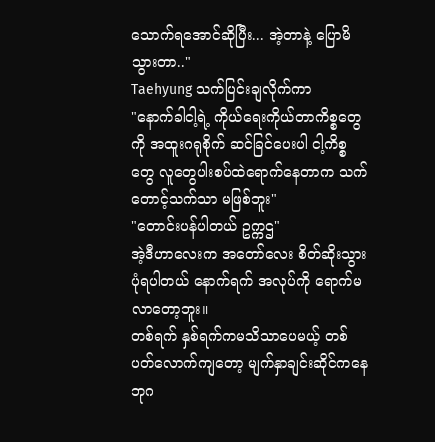သောက်ရအောင်ဆိုပြီး... အဲ့တာနဲ့ ပြောမိသွားတာ.."
Taehyung သက်ပြင်းချလိုက်ကာ
"နောက်ခါငါ့ရဲ့ ကိုယ်ရေးကိုယ်တာကိစ္စတွေကို အထူးဂရုစိုက် ဆင်ခြင်ပေးပါ ငါ့ကိစ္စတွေ လူတွေပါးစပ်ထဲရောက်နေတာက သက်တောင့်သက်သာ မဖြစ်ဘူး"
"တောင်းပန်ပါတယ် ဥက္ကဌ"
အဲ့ဒီဟာလေးက အတော်လေး စိတ်ဆိုးသွားပုံရပါတယ် နောက်ရက် အလုပ်ကို ရောက်မလာတော့ဘူး။
တစ်ရက် နှစ်ရက်ကမသိသာပေမယ့် တစ်ပတ်လောက်ကျတော့ မျက်နှာချင်းဆိုင်ကနေ ဘုဂ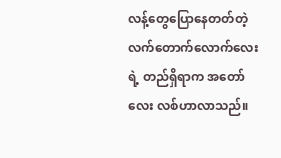လန့်တွေပြောနေတတ်တဲ့ လက်တောက်လောက်လေးရဲ့ တည်ရှိရာက အတော်လေး လစ်ဟာလာသည်။